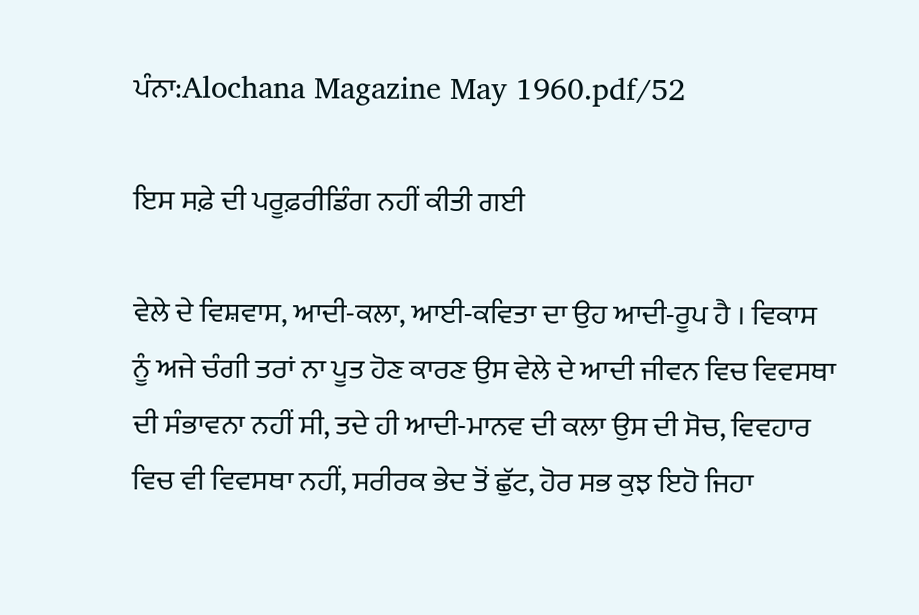ਪੰਨਾ:Alochana Magazine May 1960.pdf/52

ਇਸ ਸਫ਼ੇ ਦੀ ਪਰੂਫ਼ਰੀਡਿੰਗ ਨਹੀਂ ਕੀਤੀ ਗਈ

ਵੇਲੇ ਦੇ ਵਿਸ਼ਵਾਸ, ਆਦੀ-ਕਲਾ, ਆਈ-ਕਵਿਤਾ ਦਾ ਉਹ ਆਦੀ-ਰੂਪ ਹੈ । ਵਿਕਾਸ ਨੂੰ ਅਜੇ ਚੰਗੀ ਤਰਾਂ ਨਾ ਪੂਤ ਹੋਣ ਕਾਰਣ ਉਸ ਵੇਲੇ ਦੇ ਆਦੀ ਜੀਵਨ ਵਿਚ ਵਿਵਸਥਾ ਦੀ ਸੰਭਾਵਨਾ ਨਹੀਂ ਸੀ, ਤਦੇ ਹੀ ਆਦੀ-ਮਾਨਵ ਦੀ ਕਲਾ ਉਸ ਦੀ ਸੋਚ, ਵਿਵਹਾਰ ਵਿਚ ਵੀ ਵਿਵਸਥਾ ਨਹੀਂ, ਸਰੀਰਕ ਭੇਦ ਤੋਂ ਛੁੱਟ, ਹੋਰ ਸਭ ਕੁਝ ਇਹੋ ਜਿਹਾ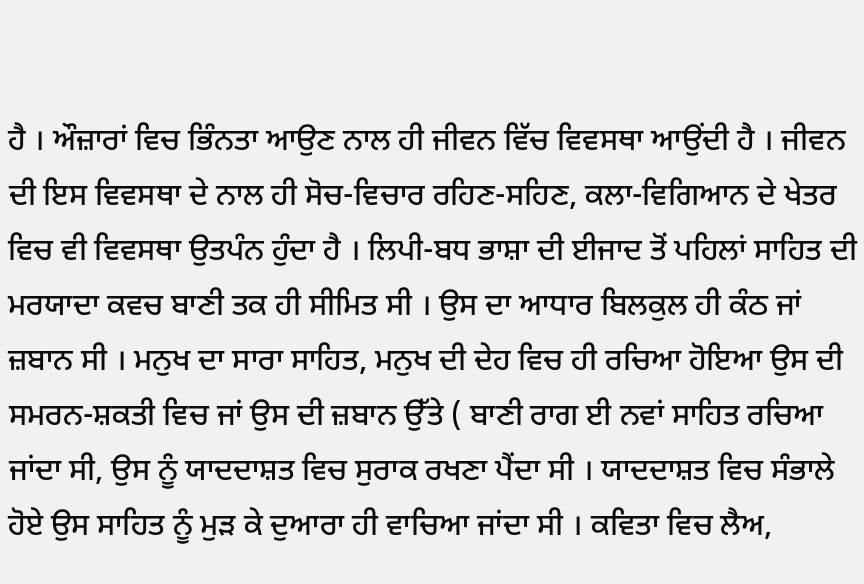ਹੈ । ਔਜ਼ਾਰਾਂ ਵਿਚ ਭਿੰਨਤਾ ਆਉਣ ਨਾਲ ਹੀ ਜੀਵਨ ਵਿੱਚ ਵਿਵਸਥਾ ਆਉਂਦੀ ਹੈ । ਜੀਵਨ ਦੀ ਇਸ ਵਿਵਸਥਾ ਦੇ ਨਾਲ ਹੀ ਸੋਚ-ਵਿਚਾਰ ਰਹਿਣ-ਸਹਿਣ, ਕਲਾ-ਵਿਗਿਆਨ ਦੇ ਖੇਤਰ ਵਿਚ ਵੀ ਵਿਵਸਥਾ ਉਤਪੰਨ ਹੁੰਦਾ ਹੈ । ਲਿਪੀ-ਬਧ ਭਾਸ਼ਾ ਦੀ ਈਜਾਦ ਤੋਂ ਪਹਿਲਾਂ ਸਾਹਿਤ ਦੀ ਮਰਯਾਦਾ ਕਵਚ ਬਾਣੀ ਤਕ ਹੀ ਸੀਮਿਤ ਸੀ । ਉਸ ਦਾ ਆਧਾਰ ਬਿਲਕੁਲ ਹੀ ਕੰਠ ਜਾਂ ਜ਼ਬਾਨ ਸੀ । ਮਨੁਖ ਦਾ ਸਾਰਾ ਸਾਹਿਤ, ਮਨੁਖ ਦੀ ਦੇਹ ਵਿਚ ਹੀ ਰਚਿਆ ਹੋਇਆ ਉਸ ਦੀ ਸਮਰਨ-ਸ਼ਕਤੀ ਵਿਚ ਜਾਂ ਉਸ ਦੀ ਜ਼ਬਾਨ ਉੱਤੇ ( ਬਾਣੀ ਰਾਗ ਈ ਨਵਾਂ ਸਾਹਿਤ ਰਚਿਆ ਜਾਂਦਾ ਸੀ, ਉਸ ਨੂੰ ਯਾਦਦਾਸ਼ਤ ਵਿਚ ਸੁਰਾਕ ਰਖਣਾ ਪੈਂਦਾ ਸੀ । ਯਾਦਦਾਸ਼ਤ ਵਿਚ ਸੰਭਾਲੇ ਹੋਏ ਉਸ ਸਾਹਿਤ ਨੂੰ ਮੁੜ ਕੇ ਦੁਆਰਾ ਹੀ ਵਾਚਿਆ ਜਾਂਦਾ ਸੀ । ਕਵਿਤਾ ਵਿਚ ਲੈਅ,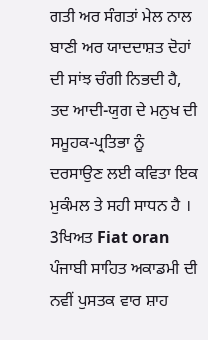ਗਤੀ ਅਰ ਸੰਗਤਾਂ ਮੇਲ ਨਾਲ ਬਾਣੀ ਅਰ ਯਾਦਦਾਸ਼ਤ ਦੋਹਾਂ ਦੀ ਸਾਂਝ ਚੰਗੀ ਨਿਭਦੀ ਹੈ, ਤਦ ਆਦੀ-ਯੁਗ ਦੇ ਮਨੁਖ ਦੀ ਸਮੂਹਕ-ਪ੍ਰਤਿਭਾ ਨੂੰ ਦਰਸਾਉਣ ਲਈ ਕਵਿਤਾ ਇਕ ਮੁਕੰਮਲ ਤੇ ਸਹੀ ਸਾਧਨ ਹੈ । 3ਖਿਅਤ Fiat oran ਪੰਜਾਬੀ ਸਾਹਿਤ ਅਕਾਡਮੀ ਦੀ ਨਵੀਂ ਪੁਸਤਕ ਵਾਰ ਸ਼ਾਹ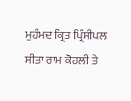ਮੁਹੰਮਦ ਕ੍ਰਿਤ ਪ੍ਰਿੰਸੀਪਲ ਸੀਤਾ ਰਾਮ ਕੋਹਲੀ ਤੇ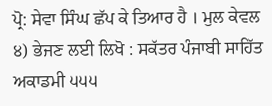ਪ੍ਰੋ: ਸੇਵਾ ਸਿੰਘ ਛੱਪ ਕੇ ਤਿਆਰ ਹੈ । ਮੁਲ ਕੇਵਲ ੪) ਭੇਜਣ ਲਈ ਲਿਖੋ : ਸਕੱਤਰ ਪੰਜਾਬੀ ਸਾਹਿੱਤ ਅਕਾਡਮੀ ੫੫੫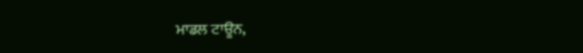ਮਾਡਲ ਟਾਊਨ,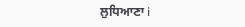ਲੁਧਿਆਣਾ i